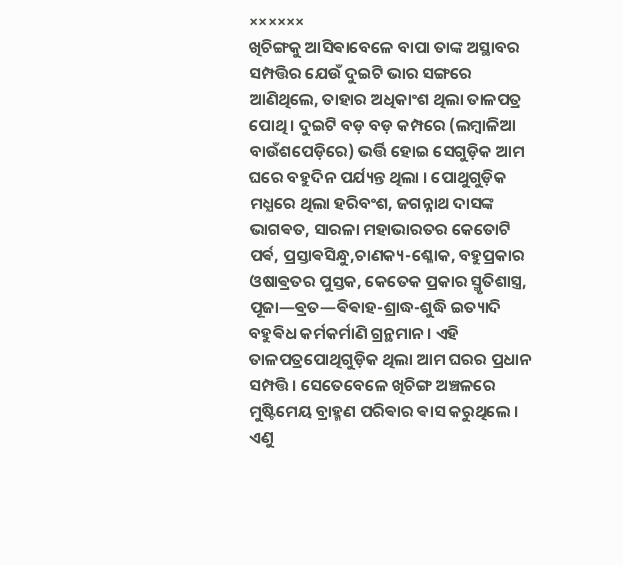××××××
ଖିଚିଙ୍ଗକୁ ଆସିଵାବେଳେ ବାପା ତାଙ୍କ ଅସ୍ଥାବର ସମ୍ପତ୍ତିର ଯେଉଁ ଦୁଇଟି ଭାର ସଙ୍ଗରେ ଆଣିଥିଲେ, ତାହାର ଅଧିକାଂଶ ଥିଲା ତାଳପତ୍ର ପୋଥି । ଦୁଇଟି ବଡ଼ ବଡ଼ କମ୍ପରେ (ଲମ୍ବାଳିଆ ବାଉଁଶପେଡ଼ିରେ) ଭର୍ତ୍ତି ହୋଇ ସେଗୁଡ଼ିକ ଆମ ଘରେ ବହୁଦିନ ପର୍ଯ୍ୟନ୍ତ ଥିଲା । ପୋଥୁଗୁଡ଼ିକ ମଧ୍ଯରେ ଥିଲା ହରିବଂଶ, ଜଗନ୍ନାଥ ଦାସଙ୍କ ଭାଗଵତ, ସାରଳା ମହାଭାରତର କେତୋଟି ପର୍ଵ, ପ୍ରସ୍ତାଵସିନ୍ଧୁ,ଚାଣକ୍ୟ-ଶ୍ଳୋକ, ବହୁପ୍ରକାର ଓଷାଵ୍ରତର ପୁସ୍ତକ, କେତେକ ପ୍ରକାର ସ୍ମୃତିଶାସ୍ତ୍ର, ପୂଜା—ଵ୍ରତ—ଵିଵାହ-ଶ୍ରାଦ୍ଧ-ଶୁଦ୍ଧି ଇତ୍ୟାଦି ବହୁଵିଧ କର୍ମକର୍ମାଣି ଗ୍ରନ୍ଥମାନ । ଏହି ତାଳପତ୍ରପୋଥିଗୁଡ଼ିକ ଥିଲା ଆମ ଘରର ପ୍ରଧାନ ସମ୍ପତ୍ତି । ସେତେବେଳେ ଖିଚିଙ୍ଗ ଅଞ୍ଚଳରେ ମୁଷ୍ଟିମେୟ ବ୍ରାହ୍ମଣ ପରିଵାର ଵାସ କରୁଥିଲେ । ଏଣୁ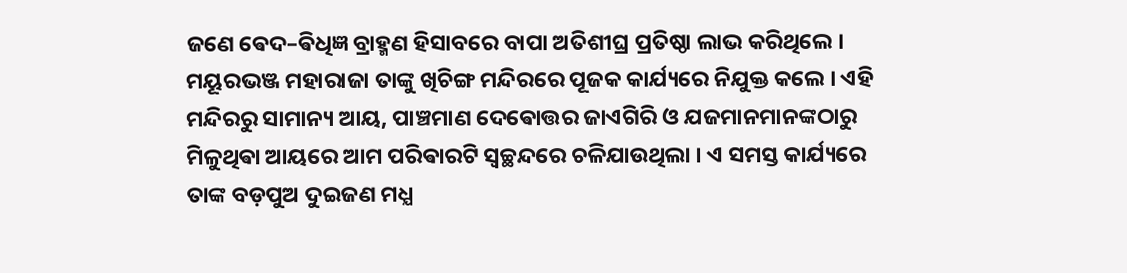ଜଣେ ଵେଦ–ଵିଧିଜ୍ଞ ବ୍ରାହ୍ମଣ ହିସାବରେ ବାପା ଅତିଶୀଘ୍ର ପ୍ରତିଷ୍ଠା ଲାଭ କରିଥିଲେ । ମୟୂରଭଞ୍ଜ ମହାରାଜା ତାଙ୍କୁ ଖିଚିଙ୍ଗ ମନ୍ଦିରରେ ପୂଜକ କାର୍ଯ୍ୟରେ ନିଯୁକ୍ତ କଲେ । ଏହି ମନ୍ଦିରରୁ ସାମାନ୍ୟ ଆୟ, ପାଞ୍ଚମାଣ ଦେଵୋତ୍ତର ଜାଏଗିରି ଓ ଯଜମାନମାନଙ୍କଠାରୁ ମିଳୁଥିଵା ଆୟରେ ଆମ ପରିଵାରଟି ସ୍ବଚ୍ଛନ୍ଦରେ ଚଳିଯାଉଥିଲା । ଏ ସମସ୍ତ କାର୍ଯ୍ୟରେ ତାଙ୍କ ବଡ଼ପୁଅ ଦୁଇଜଣ ମଧ୍ଯ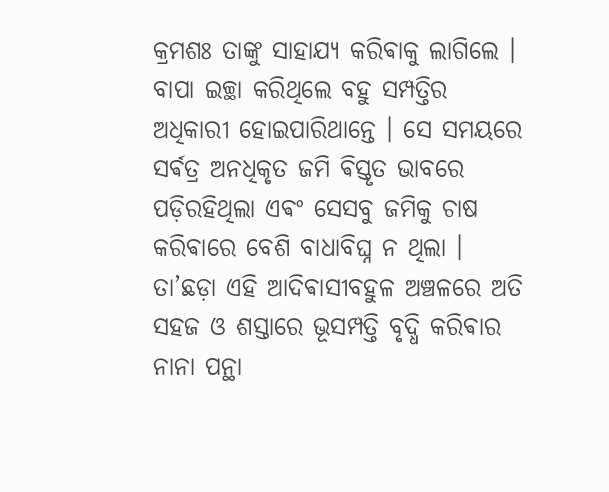କ୍ରମଶଃ ତାଙ୍କୁ ସାହାଯ୍ୟ କରିଵାକୁ ଲାଗିଲେ । ବାପା ଇଚ୍ଛା କରିଥିଲେ ବହୁ ସମ୍ପତ୍ତିର ଅଧିକାରୀ ହୋଇପାରିଥାନ୍ତେ । ସେ ସମୟରେ ସର୍ଵତ୍ର ଅନଧିକୃତ ଜମି ଵିସ୍ତୃତ ଭାବରେ ପଡ଼ିରହିଥିଲା ଏଵଂ ସେସବୁ ଜମିକୁ ଚାଷ କରିଵାରେ ବେଶି ବାଧାବିଘ୍ନ ନ ଥିଲା । ତା’ଛଡ଼ା ଏହି ଆଦିଵାସୀବହୁଳ ଅଞ୍ଚଳରେ ଅତି ସହଜ ଓ ଶସ୍ତାରେ ଭୂସମ୍ପତ୍ତି ବୃଦ୍ଧି କରିଵାର ନାନା ପନ୍ଥା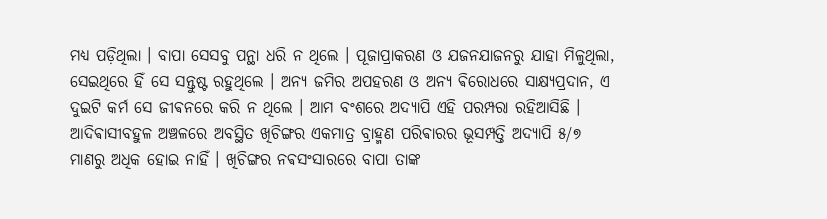ମଧ୍ଯ ପଡ଼ିଥିଲା । ବାପା ସେସବୁ ପନ୍ଥା ଧରି ନ ଥିଲେ । ପୂଜାପ୍ରାକରଣ ଓ ଯଜନଯାଜନରୁ ଯାହା ମିଳୁଥିଲା, ସେଇଥିରେ ହିଁ ସେ ସନ୍ତୁଷ୍ଟ ରହୁଥିଲେ । ଅନ୍ୟ ଜମିର ଅପହରଣ ଓ ଅନ୍ୟ ଵିରୋଧରେ ସାକ୍ଷ୍ୟପ୍ରଦାନ, ଏ ଦୁଇଟି କର୍ମ ସେ ଜୀଵନରେ କରି ନ ଥିଲେ । ଆମ ବଂଶରେ ଅଦ୍ୟାପି ଏହି ପରମ୍ପରା ରହିଆସିଛି । ଆଦିଵାସୀବହୁଳ ଅଞ୍ଚଳରେ ଅବସ୍ଥିତ ଖିଚିଙ୍ଗର ଏକମାତ୍ର ବ୍ରାହ୍ମଣ ପରିଵାରର ଭୂସମ୍ପତ୍ତି ଅଦ୍ୟାପି ୫/୭ ମାଣରୁ ଅଧିକ ହୋଇ ନାହିଁ । ଖିଚିଙ୍ଗର ନଵସଂସାରରେ ବାପା ତାଙ୍କ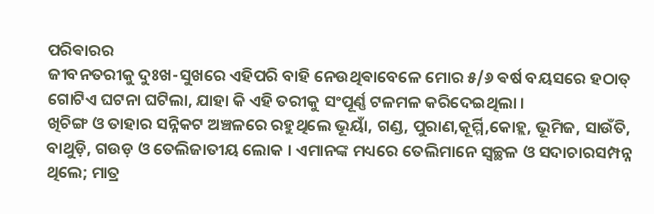ପରିଵାରର
ଜୀବନତରୀକୁ ଦୁଃଖ-ସୁଖରେ ଏହିପରି ବାହି ନେଉଥିଵାବେଳେ ମୋର ୫/୬ ଵର୍ଷ ବୟସରେ ହଠାତ୍ ଗୋଟିଏ ଘଟନା ଘଟିଲା, ଯାହା କି ଏହି ତରୀକୁ ସଂପୂର୍ଣ୍ଣ ଟଳମଳ କରିଦେଇଥିଲା ।
ଖିଚିଙ୍ଗ ଓ ତାହାର ସନ୍ନିକଟ ଅଞ୍ଚଳରେ ରହୁଥିଲେ ଭୂୟାଁ, ଗଣ୍ଡ, ପୁରାଣ,କୂର୍ମ୍ମି,କୋହ୍ଲ, ଭୂମିଜ, ସାଉଁତି, ବାଥୁଡ଼ି, ଗଉଡ଼ ଓ ତେଲିଜାତୀୟ ଲୋକ । ଏମାନଙ୍କ ମଧ୍ୟରେ ତେଲିମାନେ ସ୍ବଚ୍ଛଳ ଓ ସଦାଚାରସମ୍ପନ୍ନ ଥିଲେ; ମାତ୍ର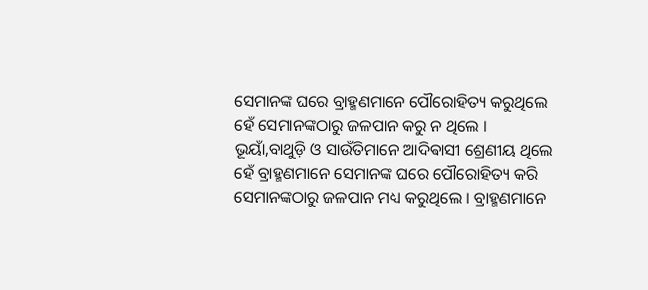ସେମାନଙ୍କ ଘରେ ବ୍ରାହ୍ମଣମାନେ ପୌରୋହିତ୍ୟ କରୁଥିଲେ ହେଁ ସେମାନଙ୍କଠାରୁ ଜଳପାନ କରୁ ନ ଥିଲେ । ଭୂୟାଁ,ବାଥୁଡ଼ି ଓ ସାଉଁତିମାନେ ଆଦିଵାସୀ ଶ୍ରେଣୀୟ ଥିଲେ ହେଁ ବ୍ରାହ୍ମଣମାନେ ସେମାନଙ୍କ ଘରେ ପୌରୋହିତ୍ୟ କରି ସେମାନଙ୍କଠାରୁ ଜଳପାନ ମଧ୍ୟ କରୁଥିଲେ । ବ୍ରାହ୍ମଣମାନେ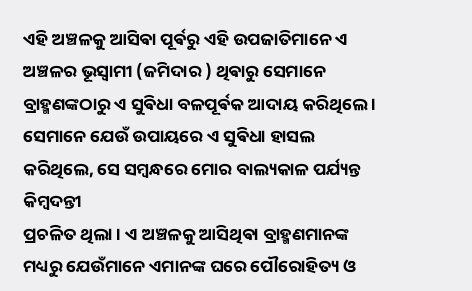ଏହି ଅଞ୍ଚଳକୁ ଆସିଵା ପୂର୍ଵରୁ ଏହି ଉପଜାତିମାନେ ଏ ଅଞ୍ଚଳର ଭୂସ୍ଵାମୀ (ଜମିଦାର ) ଥିଵାରୁ ସେମାନେ ବ୍ରାହ୍ମଣଙ୍କଠାରୁ ଏ ସୁଵିଧା ବଳପୂର୍ଵକ ଆଦାୟ କରିଥିଲେ । ସେମାନେ ଯେଉଁ ଉପାୟରେ ଏ ସୁଵିଧା ହାସଲ କରିଥିଲେ, ସେ ସମ୍ବନ୍ଧରେ ମୋର ବାଲ୍ୟକାଳ ପର୍ଯ୍ୟନ୍ତ କିମ୍ବଦନ୍ତୀ
ପ୍ରଚଳିତ ଥିଲା । ଏ ଅଞ୍ଚଳକୁ ଆସିଥିଵା ବ୍ରାହ୍ମଣମାନଙ୍କ ମଧ୍ୟରୁ ଯେଉଁମାନେ ଏମାନଙ୍କ ଘରେ ପୌରୋହିତ୍ୟ ଓ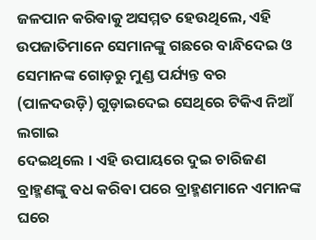ଜଳପାନ କରିଵାକୁ ଅସମ୍ମତ ହେଉଥିଲେ, ଏହି ଉପଜାତିମାନେ ସେମାନଙ୍କୁ ଗଛରେ ବାନ୍ଧିଦେଇ ଓ ସେମାନଙ୍କ ଗୋଡ଼ରୁ ମୁଣ୍ଡ ପର୍ଯ୍ୟନ୍ତ ବର (ପାଳଦଉଡ଼ି) ଗୁଡ଼ାଇଦେଇ ସେଥିରେ ଟିକିଏ ନିଆଁ ଲଗାଇ
ଦେଇଥିଲେ । ଏହି ଉପାୟରେ ଦୁଇ ଚାରିଜଣ ବ୍ରାହ୍ମଣଙ୍କୁ ଵଧ କରିଵା ପରେ ବ୍ରାହ୍ମଣମାନେ ଏମାନଙ୍କ ଘରେ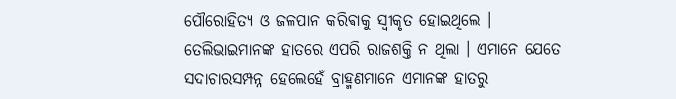ପୌରୋହିତ୍ୟ ଓ ଜଳପାନ କରିଵାକୁ ସ୍ବୀକୃତ ହୋଇଥିଲେ ।
ତେଲିଭାଇମାନଙ୍କ ହାତରେ ଏପରି ରାଜଶକ୍ତି ନ ଥିଲା । ଏମାନେ ଯେତେ ସଦାଚାରସମ୍ପନ୍ନ ହେଲେହେଁ ବ୍ରାହ୍ମଣମାନେ ଏମାନଙ୍କ ହାତରୁ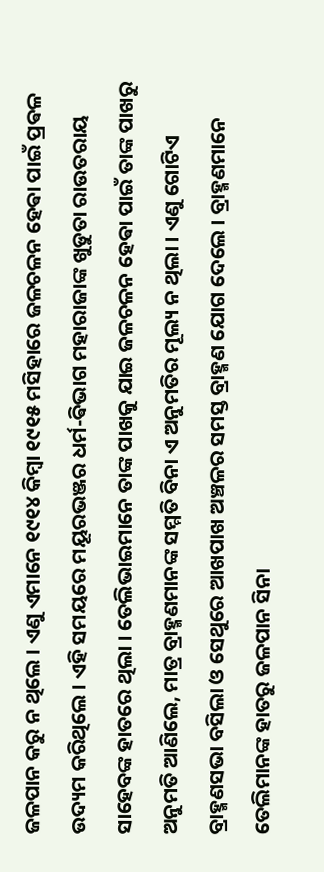ଜଳପାନ କରୁ ନ ଥିଲେ । ଏଣୁ ଏମାନେ ୧୯୧୪ କିମ୍ବା ୧୯୧୫ ମସିହାରେ ଜଳଚଳନ ହେଵା ପାଇଁ ପ୍ରଵଳ ଉଦ୍ୟମ କରିଥିଲେ । ଏହି ସମୟରେ ମୟୂରଭଞ୍ଜର ଧର୍ମ-ଵିଭାଗ ମହାରାଜାଙ୍କ ଖୁଡୁତା ରାଉତରାୟ ସାହେବଙ୍କ ହାତରେ ଥିଲା । ତେଲିଭାଇମାନେ ତାଙ୍କ ପାଖକୁ ଯାଇ ଜଳଚଳନ ହେଵା ପାଇଁ ତାଙ୍କ ପାଖରୁ ଅନୁମତି ଆଣିଲେ, ମାତ୍ର ବ୍ରାହ୍ମଣମାନଙ୍କ ସମ୍ମତି ବିନା ଏ ଅନୁମତିର ମୂଲ୍ୟ ନ ଥିଲା । ଏଣୁ ଗୋଟିଏ ବ୍ରାହ୍ମଣସଭା ବସିଲା ଓ ସେଥୁରେ ଆଖପାଖ ଅଞ୍ଚଳର ସମସ୍ତ ବ୍ରାହ୍ମଣ ଯୋଗ ଦେଲେ । ବ୍ରାହ୍ମଣମାନେ ତେଲିମାନଙ୍କ ହାତରୁ ଜଳପାନ ସିନା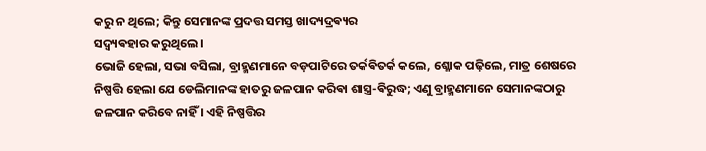କରୁ ନ ଥିଲେ; କିନ୍ତୁ ସେମାନଙ୍କ ପ୍ରଦତ୍ତ ସମସ୍ତ ଖାଦ୍ୟଦ୍ରଵ୍ୟର
ସଦ୍ଵ୍ୟଵହାର କରୁଥିଲେ ।
ଭୋଜି ହେଲା, ସଭା ବସିଲା, ବ୍ରାହ୍ମଣମାନେ ବଡ଼ପାଟିରେ ତର୍କଵିତର୍କ କଲେ, ଶ୍ଳୋକ ପଢ଼ିଲେ, ମାତ୍ର ଶେଷରେ ନିଷ୍ପତ୍ତି ହେଲା ଯେ ଡେଲିମାନଙ୍କ ହାତରୁ ଜଳପାନ କରିଵା ଶାସ୍ତ୍ର-ଵିରୁଦ୍ଧ; ଏଣୁ ବ୍ରାହ୍ମଣମାନେ ସେମାନଙ୍କଠାରୁ ଜଳପାନ କରିବେ ନାହିଁ । ଏହି ନିଷ୍ପତ୍ତିର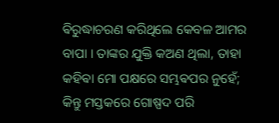ଵିରୁଦ୍ଧାଚରଣ କରିଥିଲେ କେବଳ ଆମର ବାପା । ତାଙ୍କର ଯୁକ୍ତି କଅଣ ଥିଲା, ତାହା କହିଵା ମୋ ପକ୍ଷରେ ସମ୍ଭଵପର ନୁହେଁ; କିନ୍ତୁ ମସ୍ତକରେ ଗୋଷ୍ପଦ ପରି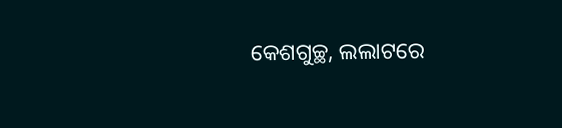କେଶଗୁଚ୍ଛ, ଲଲାଟରେ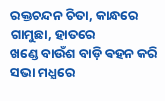ରକ୍ତଚନ୍ଦନ ଚିତା, କାନ୍ଧରେ ଗାମୁଛା, ହାତରେ
ଖଣ୍ଡେ ବାଉଁଶ ବାଡ଼ି ଵହନ କରି ସଭା ମଧ୍ଯରେ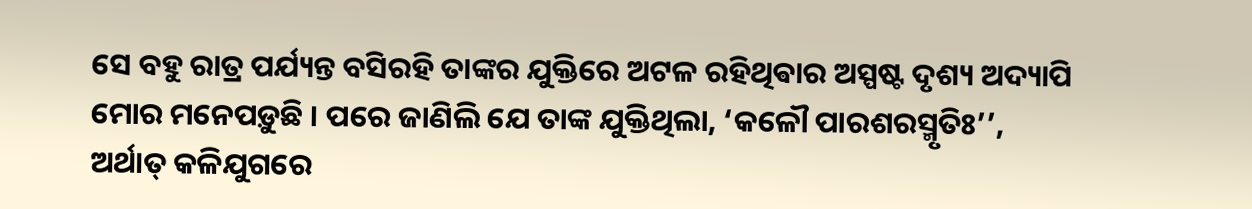ସେ ବହୁ ରାତ୍ର ପର୍ଯ୍ୟନ୍ତ ବସିରହି ତାଙ୍କର ଯୁକ୍ତିରେ ଅଟଳ ରହିଥିଵାର ଅସ୍ପଷ୍ଟ ଦୃଶ୍ୟ ଅଦ୍ୟାପି ମୋର ମନେପଡ଼ୁଛି । ପରେ ଜାଣିଲି ଯେ ତାଙ୍କ ଯୁକ୍ତିଥିଲା, ‘କଳୌ ପାରଶରସ୍ମୃତିଃ’’, ଅର୍ଥାତ୍ କଳିଯୁଗରେ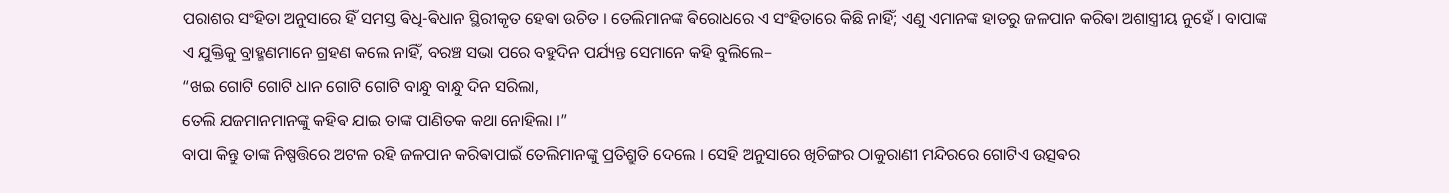ପରାଶର ସଂହିତା ଅନୁସାରେ ହିଁ ସମସ୍ତ ଵିଧି-ଵିଧାନ ସ୍ଥିରୀକୃତ ହେଵା ଉଚିତ । ତେଲିମାନଙ୍କ ଵିରୋଧରେ ଏ ସଂହିତାରେ କିଛି ନାହିଁ; ଏଣୁ ଏମାନଙ୍କ ହାତରୁ ଜଳପାନ କରିଵା ଅଶାସ୍ତ୍ରୀୟ ନୁହେଁ । ବାପାଙ୍କ
ଏ ଯୁକ୍ତିକୁ ବ୍ରାହ୍ମଣମାନେ ଗ୍ରହଣ କଲେ ନାହିଁ, ବରଞ୍ଚ ସଭା ପରେ ବହୁଦିନ ପର୍ଯ୍ୟନ୍ତ ସେମାନେ କହି ବୁଲିଲେ–
“ଖଇ ଗୋଟି ଗୋଟି ଧାନ ଗୋଟି ଗୋଟି ବାନ୍ଧୁ ବାନ୍ଧୁ ଦିନ ସରିଲା,
ତେଲି ଯଜମାନମାନଙ୍କୁ କହିଵ ଯାଇ ତାଙ୍କ ପାଣିତକ କଥା ନୋହିଲା ।”
ବାପା କିନ୍ତୁ ତାଙ୍କ ନିଷ୍ପତ୍ତିରେ ଅଟଳ ରହି ଜଳପାନ କରିଵାପାଇଁ ତେଲିମାନଙ୍କୁ ପ୍ରତିଶ୍ରୁତି ଦେଲେ । ସେହି ଅନୁସାରେ ଖିଚିଙ୍ଗର ଠାକୁରାଣୀ ମନ୍ଦିରରେ ଗୋଟିଏ ଉତ୍ସଵର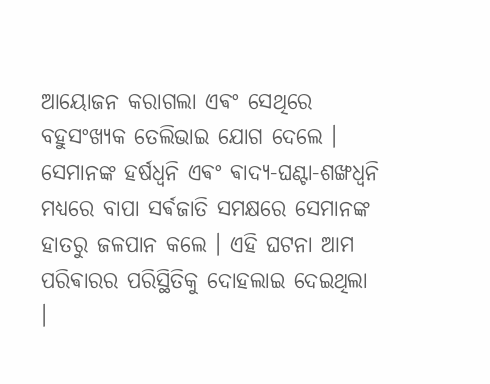ଆୟୋଜନ କରାଗଲା ଏଵଂ ସେଥିରେ ବହୁସଂଖ୍ୟକ ତେଲିଭାଇ ଯୋଗ ଦେଲେ । ସେମାନଙ୍କ ହର୍ଷଧ୍ଵନି ଏଵଂ ଵାଦ୍ୟ-ଘଣ୍ଟା-ଶଙ୍ଖଧ୍ୱନି ମଧ୍ୟରେ ବାପା ସର୍ଵଜାତି ସମକ୍ଷରେ ସେମାନଙ୍କ ହାତରୁ ଜଳପାନ କଲେ । ଏହି ଘଟନା ଆମ ପରିଵାରର ପରିସ୍ଥିତିକୁ ଦୋହଲାଇ ଦେଇଥିଲା ।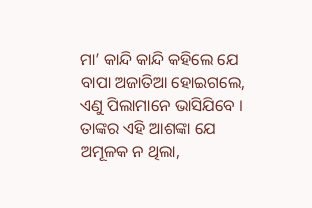ମା’ କାନ୍ଦି କାନ୍ଦି କହିଲେ ଯେ ବାପା ଅଜାତିଆ ହୋଇଗଲେ, ଏଣୁ ପିଲାମାନେ ଭାସିଯିବେ । ତାଙ୍କର ଏହି ଆଶଙ୍କା ଯେ ଅମୂଳକ ନ ଥିଲା,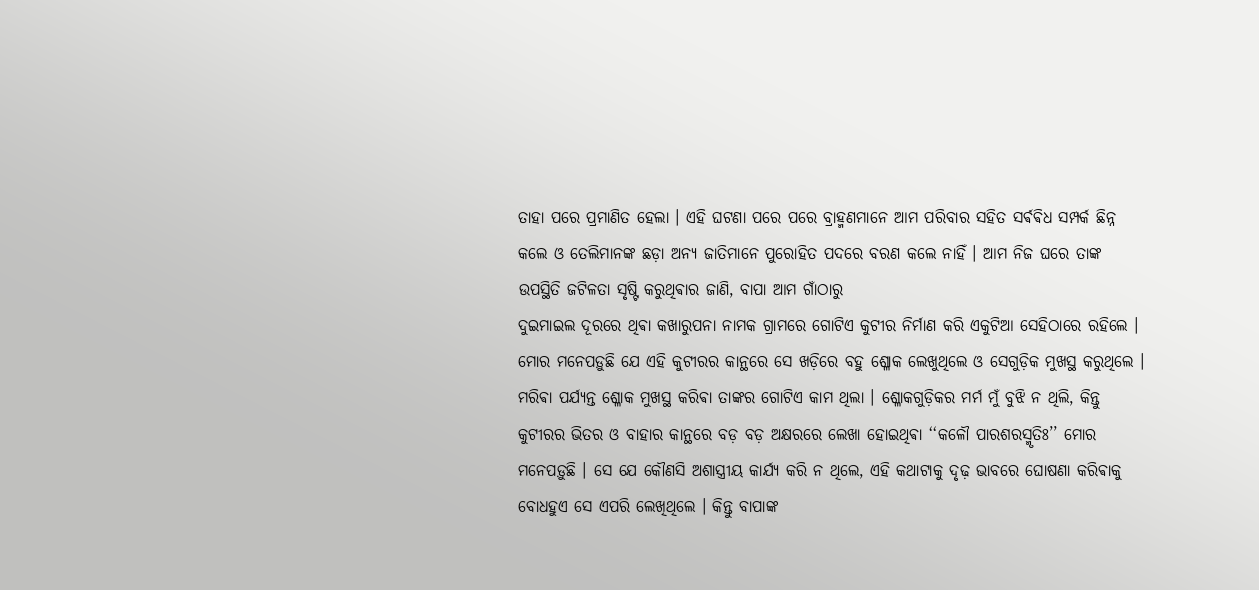ତାହା ପରେ ପ୍ରମାଣିତ ହେଲା । ଏହି ଘଟଣା ପରେ ପରେ ବ୍ରାହ୍ମଣମାନେ ଆମ ପରିବାର ସହିତ ସର୍ଵଵିଧ ସମ୍ପର୍କ ଛିନ୍ନ କଲେ ଓ ତେଲିମାନଙ୍କ ଛଡ଼ା ଅନ୍ୟ ଜାତିମାନେ ପୁରୋହିତ ପଦରେ ବରଣ କଲେ ନାହିଁ । ଆମ ନିଜ ଘରେ ତାଙ୍କ ଉପସ୍ଥିତି ଜଟିଳତା ସୃଷ୍ଟି କରୁଥିଵାର ଜାଣି, ବାପା ଆମ ଗାଁଠାରୁ
ଦୁଇମାଇଲ ଦୂରରେ ଥିଵା କଖାରୁପନା ନାମକ ଗ୍ରାମରେ ଗୋଟିଏ କୁଟୀର ନିର୍ମାଣ କରି ଏକୁଟିଆ ସେହିଠାରେ ରହିଲେ । ମୋର ମନେପଡ଼ୁଛି ଯେ ଏହି କୁଟୀରର କାନ୍ଥରେ ସେ ଖଡ଼ିରେ ବହୁ ଶ୍ଳୋକ ଲେଖୁଥିଲେ ଓ ସେଗୁଡ଼ିକ ମୁଖସ୍ଥ କରୁଥିଲେ । ମରିଵା ପର୍ଯ୍ୟନ୍ତ ଶ୍ଳୋକ ମୁଖସ୍ଥ କରିଵା ତାଙ୍କର ଗୋଟିଏ କାମ ଥିଲା । ଶ୍ଳୋକଗୁଡ଼ିକର ମର୍ମ ମୁଁ ବୁଝି ନ ଥିଲି, କିନ୍ତୁ କୁଟୀରର ଭିତର ଓ ବାହାର କାନ୍ଥରେ ବଡ଼ ବଡ଼ ଅକ୍ଷରରେ ଲେଖା ହୋଇଥିଵା ‘‘କଳୌ ପାରଶରସ୍ମୃତିଃ’’ ମୋର ମନେପଡ଼ୁଛି । ସେ ଯେ କୌଣସି ଅଶାସ୍ତ୍ରୀୟ କାର୍ଯ୍ୟ କରି ନ ଥିଲେ, ଏହି କଥାଟାକୁ ଦୃଢ଼ ଭାବରେ ଘୋଷଣା କରିଵାକୁ ବୋଧହୁଏ ସେ ଏପରି ଲେଖିଥିଲେ । କିନ୍ତୁ ବାପାଙ୍କ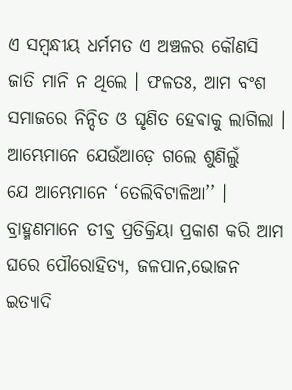ଏ ସମ୍ବନ୍ଧୀୟ ଧର୍ମମତ ଏ ଅଞ୍ଚଳର କୌଣସି ଜାତି ମାନି ନ ଥିଲେ । ଫଳତଃ, ଆମ ବଂଶ ସମାଜରେ ନିନ୍ଦିତ ଓ ଘୃଣିତ ହେଵାକୁ ଲାଗିଲା । ଆମ୍ଭେମାନେ ଯେଉଁଆଡ଼େ ଗଲେ ଶୁଣିଲୁଁ
ଯେ ଆମ୍ଭେମାନେ ‘ତେଲିବିଟାଳିଆ’’ । ବ୍ରାହ୍ମଣମାନେ ତୀଵ୍ର ପ୍ରତିକ୍ରିୟା ପ୍ରକାଶ କରି ଆମ ଘରେ ପୌରୋହିତ୍ୟ, ଜଳପାନ,ଭୋଜନ ଇତ୍ୟାଦି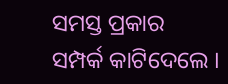ସମସ୍ତ ପ୍ରକାର ସମ୍ପର୍କ କାଟିଦେଲେ ।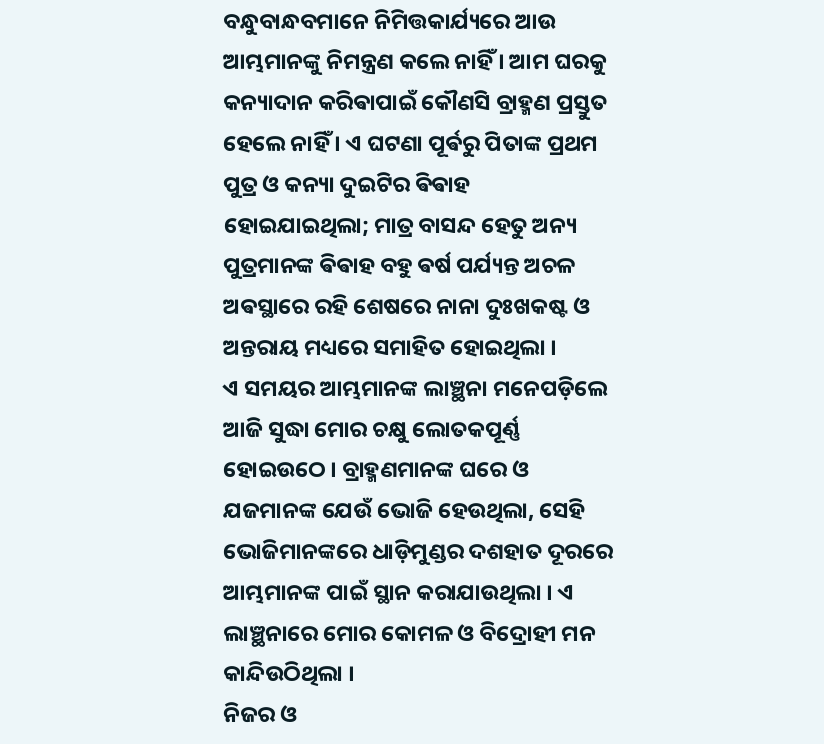ବନ୍ଧୁବାନ୍ଧବମାନେ ନିମିତ୍ତକାର୍ଯ୍ୟରେ ଆଉ ଆମ୍ଭମାନଙ୍କୁ ନିମନ୍ତ୍ରଣ କଲେ ନାହିଁ । ଆମ ଘରକୁ କନ୍ୟାଦାନ କରିଵାପାଇଁ କୌଣସି ବ୍ରାହ୍ମଣ ପ୍ରସ୍ତୁତ ହେଲେ ନାହିଁ । ଏ ଘଟଣା ପୂର୍ଵରୁ ପିତାଙ୍କ ପ୍ରଥମ ପୁତ୍ର ଓ କନ୍ୟା ଦୁଇଟିର ଵିଵାହ ହୋଇଯାଇଥିଲା; ମାତ୍ର ବାସନ୍ଦ ହେତୁ ଅନ୍ୟ ପୁତ୍ରମାନଙ୍କ ଵିଵାହ ବହୁ ଵର୍ଷ ପର୍ଯ୍ୟନ୍ତ ଅଚଳ ଅଵସ୍ଥାରେ ରହି ଶେଷରେ ନାନା ଦୁଃଖକଷ୍ଟ ଓ ଅନ୍ତରାୟ ମଧ୍ୟରେ ସମାହିତ ହୋଇଥିଲା ।
ଏ ସମୟର ଆମ୍ଭମାନଙ୍କ ଲାଞ୍ଛନା ମନେପଡ଼ିଲେ ଆଜି ସୁଦ୍ଧା ମୋର ଚକ୍ଷୁ ଲୋତକପୂର୍ଣ୍ଣ ହୋଇଉଠେ । ବ୍ରାହ୍ମଣମାନଙ୍କ ଘରେ ଓ ଯଜମାନଙ୍କ ଯେଉଁ ଭୋଜି ହେଉଥିଲା, ସେହି ଭୋଜିମାନଙ୍କରେ ଧାଡ଼ିମୁଣ୍ଡର ଦଶହାତ ଦୂରରେ ଆମ୍ଭମାନଙ୍କ ପାଇଁ ସ୍ଥାନ କରାଯାଉଥିଲା । ଏ ଲାଞ୍ଛନାରେ ମୋର କୋମଳ ଓ ବିଦ୍ରୋହୀ ମନ କାନ୍ଦିଉଠିଥିଲା ।
ନିଜର ଓ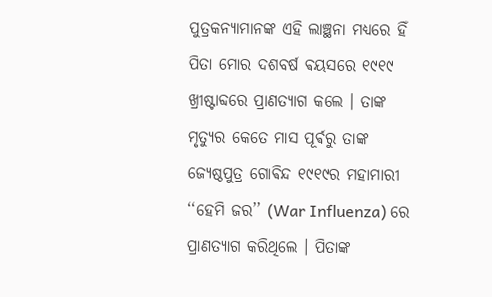ପୁତ୍ରକନ୍ୟାମାନଙ୍କ ଏହି ଲାଞ୍ଛନା ମଧ୍ୟରେ ହିଁ ପିତା ମୋର ଦଶବର୍ଷ ଵୟସରେ ୧୯୧୯ ଖ୍ରୀଷ୍ଟାବ୍ଦରେ ପ୍ରାଣତ୍ୟାଗ କଲେ । ତାଙ୍କ ମୃତ୍ୟୁର କେତେ ମାସ ପୂର୍ଵରୁ ତାଙ୍କ ଜ୍ୟେଷ୍ଠପୁତ୍ର ଗୋଵିନ୍ଦ ୧୯୧୯ର ମହାମାରୀ ‘‘ହେମି ଜର’’ (War Influenza) ରେ ପ୍ରାଣତ୍ୟାଗ କରିଥିଲେ । ପିତାଙ୍କ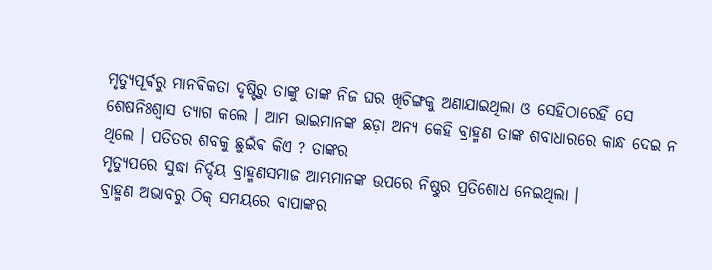ମୃତ୍ୟୁପୂର୍ଵରୁ ମାନଵିକତା ଦୃଷ୍ଟିରୁ ତାଙ୍କୁ ତାଙ୍କ ନିଜ ଘର ଖିଚିଙ୍ଗକୁ ଅଣାଯାଇଥିଲା ଓ ସେହିଠାରେହିଁ ସେ ଶେଷନିଃଶ୍ୱାସ ତ୍ୟାଗ କଲେ । ଆମ ଭାଇମାନଙ୍କ ଛଡ଼ା ଅନ୍ୟ କେହି ବ୍ରାହ୍ମଣ ତାଙ୍କ ଶବାଧାରରେ କାନ୍ଧ ଦେଇ ନ ଥିଲେ । ପତିତର ଶବକୁ ଛୁଇଁଵ କିଏ ? ତାଙ୍କର
ମୃତ୍ୟୁପରେ ସୁଦ୍ଧା ନିର୍ଦ୍ଦୟ ବ୍ରାହ୍ମଣସମାଜ ଆମ୍ଭମାନଙ୍କ ଉପରେ ନିଷ୍ଠୁର ପ୍ରତିଶୋଧ ନେଇଥିଲା ।
ବ୍ରାହ୍ମଣ ଅଭାବରୁ ଠିକ୍ ସମୟରେ ବାପାଙ୍କର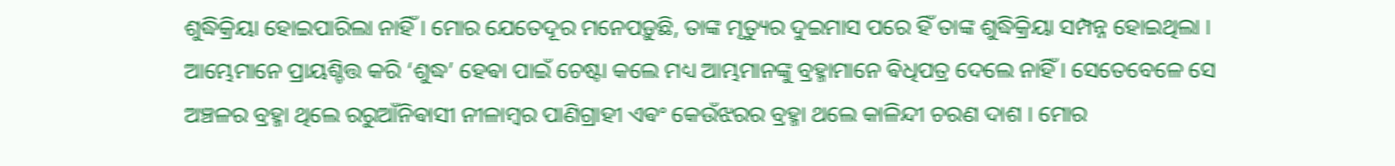ଶୁଦ୍ଧିକ୍ରିୟା ହୋଇପାରିଲା ନାହିଁ । ମୋର ଯେତେଦୂର ମନେପଡ଼ୁଛି, ତାଙ୍କ ମୃତ୍ୟୁର ଦୁଇମାସ ପରେ ହିଁ ତାଙ୍କ ଶୁଦ୍ଧିକ୍ରିୟା ସମ୍ପନ୍ନ ହୋଇଥିଲା । ଆମ୍ଭେମାନେ ପ୍ରାୟଶ୍ଚିତ୍ତ କରି ‘ଶୁଦ୍ଧ’ ହେଵା ପାଇଁ ଚେଷ୍ଟା କଲେ ମଧ୍ୟ ଆମ୍ଭମାନଙ୍କୁ ବ୍ରହ୍ମାମାନେ ଵିଧିପତ୍ର ଦେଲେ ନାହିଁ । ସେତେବେଳେ ସେ ଅଞ୍ଚଳର ବ୍ରହ୍ମା ଥିଲେ ରରୁଆଁନିଵାସୀ ନୀଳାମ୍ବର ପାଣିଗ୍ରାହୀ ଏଵଂ କେଉଁଝରର ବ୍ରହ୍ମା ଥଲେ କାଳିନ୍ଦୀ ଚରଣ ଦାଶ । ମୋର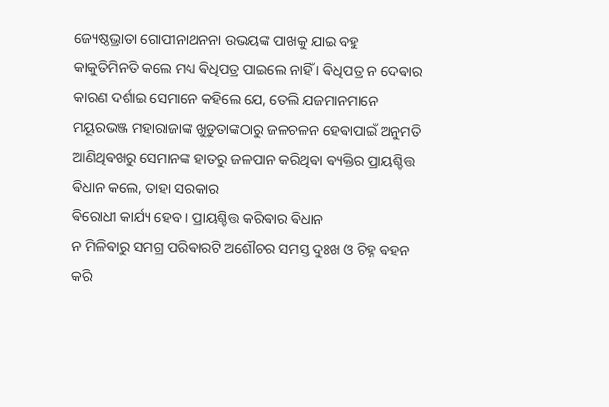ଜ୍ୟେଷ୍ଠଭ୍ରାତା ଗୋପୀନାଥନନା ଉଭୟଙ୍କ ପାଖକୁ ଯାଇ ବହୁ କାକୁତିମିନତି କଲେ ମଧ୍ୟ ଵିଧିପତ୍ର ପାଇଲେ ନାହିଁ । ଵିଧିପତ୍ର ନ ଦେଵାର କାରଣ ଦର୍ଶାଇ ସେମାନେ କହିଲେ ଯେ, ତେଲି ଯଜମାନମାନେ ମୟୂରଭଞ୍ଜ ମହାରାଜାଙ୍କ ଖୁଡୁତାଙ୍କଠାରୁ ଜଳଚଳନ ହେଵାପାଇଁ ଅନୁମତି ଆଣିଥିଵଖରୁ ସେମାନଙ୍କ ହାତରୁ ଜଳପାନ କରିଥିଵା ଵ୍ୟକ୍ତିର ପ୍ରାୟଶ୍ଚିତ୍ତ ଵିଧାନ କଲେ, ତାହା ସରକାର
ଵିରୋଧୀ କାର୍ଯ୍ୟ ହେବ । ପ୍ରାୟଶ୍ଚିତ୍ତ କରିଵାର ଵିଧାନ
ନ ମିଳିଵାରୁ ସମଗ୍ର ପରିଵାରଟି ଅଶୌଚର ସମସ୍ତ ଦୁଃଖ ଓ ଚିହ୍ନ ଵହନ କରି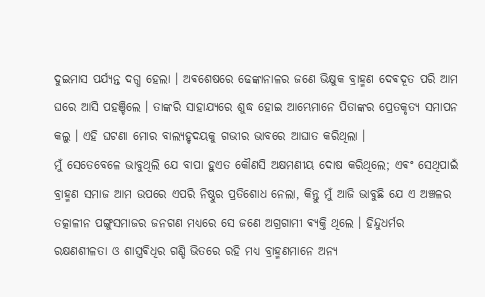ଦୁଇମାସ ପର୍ଯ୍ୟନ୍ତ ଦଗ୍ଧ ହେଲା । ଅଵଶେଷରେ ଢେଙ୍କାନାଳର ଜଣେ ଭିକ୍ଷୁକ ବ୍ରାହ୍ମଣ ଦେଵଦୂତ ପରି ଆମ ଘରେ ଆସି ପହଞ୍ଚିଲେ । ତାଙ୍କରି ସାହାଯ୍ୟରେ ଶୁଦ୍ଧ ହୋଇ ଆମ୍ଭେମାନେ ପିତାଙ୍କର ପ୍ରେତକୃତ୍ୟ ସମାପନ କଲୁ । ଏହି ଘଟଣା ମୋର ବାଲ୍ୟହୃଦୟକୁ ଗଭୀର ଭାବରେ ଆଘାତ କରିଥିଲା ।
ମୁଁ ସେତେବେଳେ ଭାବୁଥିଲି ଯେ ବାପା ହୁଏତ କୌଣସି ଅକ୍ଷମଣୀୟ ଦୋଷ କରିଥିଲେ; ଏଵଂ ସେଥିପାଇଁ ବ୍ରାହ୍ମଣ ସମାଜ ଆମ ଉପରେ ଏପରି ନିଷ୍ଠୁର ପ୍ରତିଶୋଧ ନେଲା, କିନ୍ତୁ ମୁଁ ଆଜି ଭାବୁଛି ଯେ ଏ ଅଞ୍ଚଳର ତତ୍କାଳୀନ ପଙ୍ଗୁସମାଜର ଜନଗଣ ମଧ୍ୟରେ ସେ ଜଣେ ଅଗ୍ରଗାମୀ ଵ୍ୟକ୍ତି ଥିଲେ । ହିନ୍ଦୁଧର୍ମର ରକ୍ଷଣଶୀଳତା ଓ ଶାସ୍ତ୍ରଵିଧିର ଗଣ୍ଡି ଭିତରେ ରହି ମଧ୍ୟ ବ୍ରାହ୍ମଣମାନେ ଅନ୍ୟ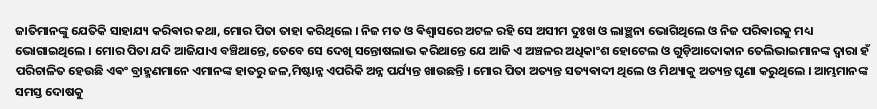ଜାତିମାନଙ୍କୁ ଯେତିକି ସାହାଯ୍ୟ କରିଵାର କଥା, ମୋର ପିତା ତାହା କରିଥିଲେ । ନିଜ ମତ ଓ ଵିଶ୍ଵାସରେ ଅଟଳ ରହି ସେ ଅସୀମ ଦୁଃଖ ଓ ଲାଞ୍ଛନା ଭୋଗିଥିଲେ ଓ ନିଜ ପରିଵାରକୁ ମଧ୍ୟ ଭୋଗାଇଥିଲେ । ମୋର ପିତା ଯଦି ଆଜିଯାଏ ବଞ୍ଚିଥାନ୍ତେ, ତେବେ ସେ ଦେଖି ସନ୍ତୋଷଲାଭ କରିଥାନ୍ତେ ଯେ ଆଜି ଏ ଅଞ୍ଚଳର ଅଧିକାଂଶ ହୋଟେଲ ଓ ଗୁଡ଼ିଆଦୋକାନ ତେଲିଭାଇମାନଙ୍କ ଦ୍ବାରା ହଁ ପରିଚାଳିତ ହେଉଛି ଏଵଂ ବ୍ରାହ୍ମଣମାନେ ଏମାନଙ୍କ ହାତରୁ ଜଳ,ମିଷ୍ଟାନ୍ନ ଏପରିକି ଅନ୍ନ ପର୍ଯ୍ୟନ୍ତ ଖାଉଛନ୍ତି । ମୋର ପିତା ଅତ୍ୟନ୍ତ ସତ୍ୟଵାଦୀ ଥିଲେ ଓ ମିଥ୍ୟାକୁ ଅତ୍ୟନ୍ତ ଘୃଣା କରୁଥିଲେ । ଆମ୍ଭମାନଙ୍କ ସମସ୍ତ ଦୋଷକୁ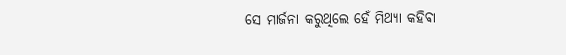ସେ ମାର୍ଜନା କରୁଥିଲେ ହେଁ ମିଥ୍ୟା କହିଵା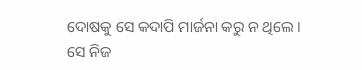ଦୋଷକୁ ସେ କଦାପି ମାର୍ଜନା କରୁ ନ ଥିଲେ । ସେ ନିଜ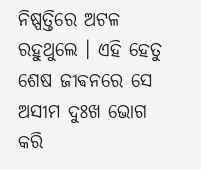ନିଷ୍ପତ୍ତିରେ ଅଟଳ ରହୁଥୁଲେ । ଏହି ହେତୁ ଶେଷ ଜୀଵନରେ ସେ ଅସୀମ ଦୁଃଖ ଭୋଗ କରି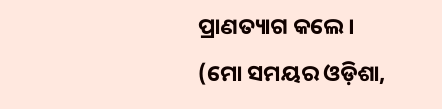ପ୍ରାଣତ୍ୟାଗ କଲେ ।
(ମୋ ସମୟର ଓଡ଼ିଶା,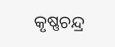କୃଷ୍ଣଚନ୍ଦ୍ର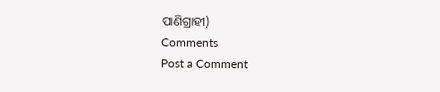ପାଣିଗ୍ରାହୀ)
Comments
Post a Comment